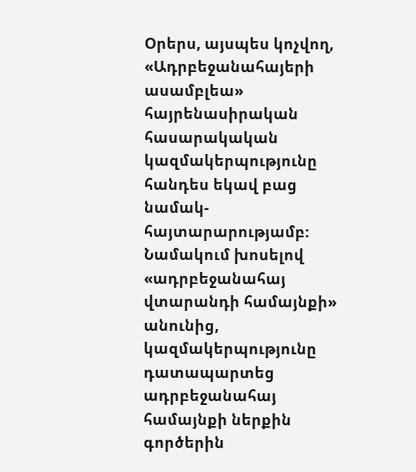Օրերս, այսպես կոչվող, «Ադրբեջանահայերի ասամբլեա» հայրենասիրական հասարակական կազմակերպությունը հանդես եկավ բաց նամակ-հայտարարությամբ: Նամակում խոսելով «ադրբեջանահայ վտարանդի համայնքի» անունից, կազմակերպությունը դատապարտեց ադրբեջանահայ համայնքի ներքին գործերին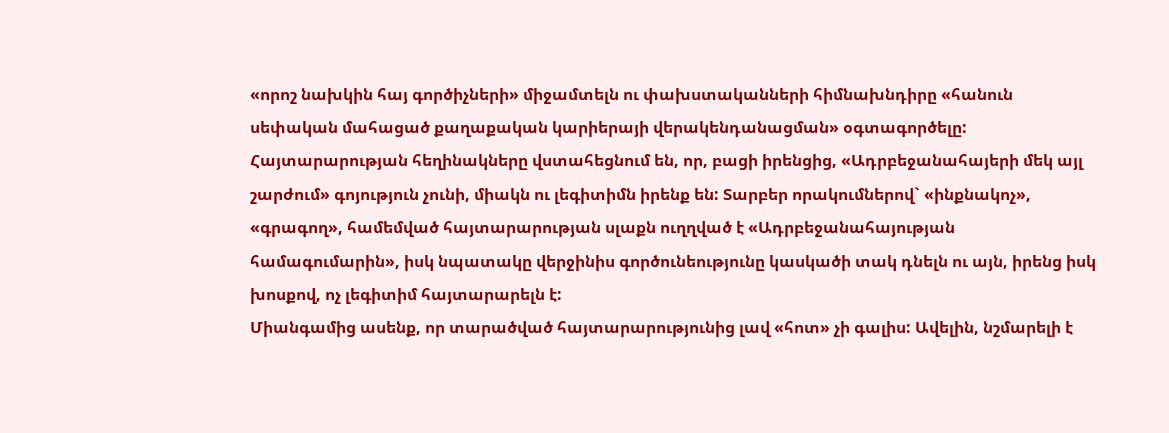«որոշ նախկին հայ գործիչների» միջամտելն ու փախստականների հիմնախնդիրը «հանուն սեփական մահացած քաղաքական կարիերայի վերակենդանացման» օգտագործելը: Հայտարարության հեղինակները վստահեցնում են, որ, բացի իրենցից, «Ադրբեջանահայերի մեկ այլ շարժում» գոյություն չունի, միակն ու լեգիտիմն իրենք են: Տարբեր որակումներով` «ինքնակոչ», «գրագող», համեմված հայտարարության սլաքն ուղղված է «Ադրբեջանահայության համագումարին», իսկ նպատակը վերջինիս գործունեությունը կասկածի տակ դնելն ու այն, իրենց իսկ խոսքով, ոչ լեգիտիմ հայտարարելն է:
Միանգամից ասենք, որ տարածված հայտարարությունից լավ «հոտ» չի գալիս: Ավելին, նշմարելի է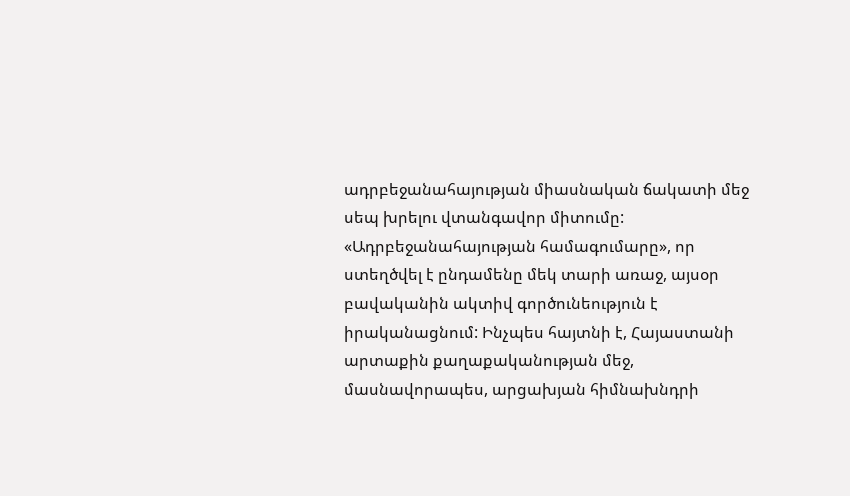ադրբեջանահայության միասնական ճակատի մեջ սեպ խրելու վտանգավոր միտումը:
«Ադրբեջանահայության համագումարը», որ ստեղծվել է ընդամենը մեկ տարի առաջ, այսօր բավականին ակտիվ գործունեություն է իրականացնում: Ինչպես հայտնի է, Հայաստանի արտաքին քաղաքականության մեջ, մասնավորապես, արցախյան հիմնախնդրի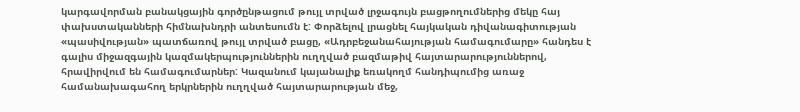կարգավորման բանակցային գործընթացում թույլ տրված լրջագույն բացթողումներից մեկը հայ փախստականների հիմնախնդրի անտեսումն է: Փորձելով լրացնել հայկական դիվանագիտության «պասիվության» պատճառով թույլ տրված բացը, «Ադրբեջանահայության համագումարը» հանդես է գալիս միջազգային կազմակերպություններին ուղղված բազմաթիվ հայտարարություններով, հրավիրվում են համագումարներ: Կազանում կայանալիք եռակողմ հանդիպումից առաջ համանախագահող երկրներին ուղղված հայտարարության մեջ,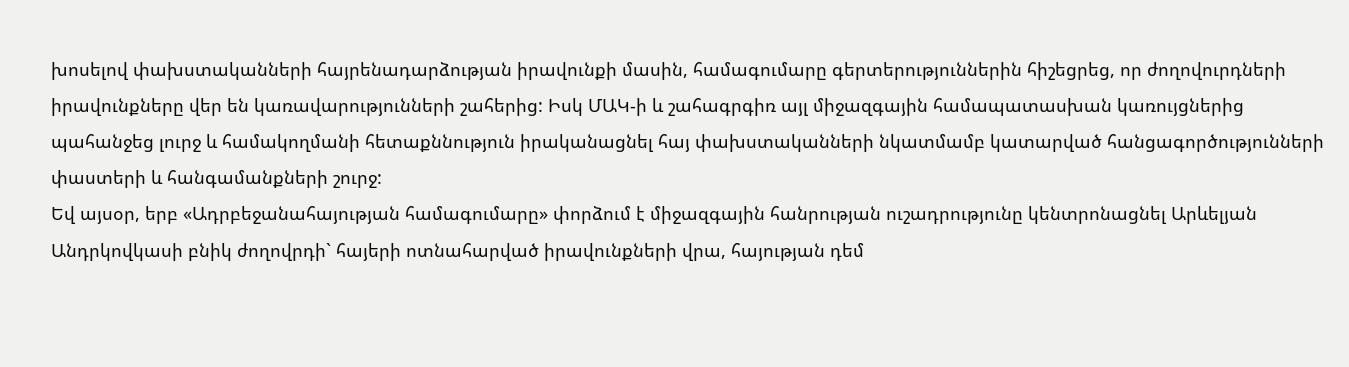խոսելով փախստականների հայրենադարձության իրավունքի մասին, համագումարը գերտերություններին հիշեցրեց, որ ժողովուրդների իրավունքները վեր են կառավարությունների շահերից: Իսկ ՄԱԿ-ի և շահագրգիռ այլ միջազգային համապատասխան կառույցներից պահանջեց լուրջ և համակողմանի հետաքննություն իրականացնել հայ փախստականների նկատմամբ կատարված հանցագործությունների փաստերի և հանգամանքների շուրջ:
Եվ այսօր, երբ «Ադրբեջանահայության համագումարը» փորձում է միջազգային հանրության ուշադրությունը կենտրոնացնել Արևելյան Անդրկովկասի բնիկ ժողովրդի` հայերի ոտնահարված իրավունքների վրա, հայության դեմ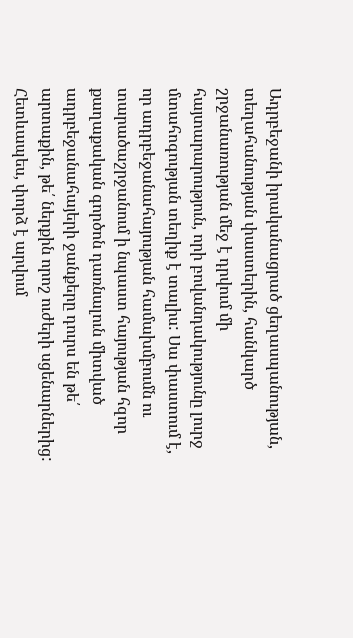Ադրբեջանի իրականացրած ցեղասպանության, տեղահանության փաստերին, հանկարծ շրջանառության մեջ է դրվում մի հայտարարություն, որի բովանդակությունը լուրջ մտահոգության տեղիք է տալիս: Սա փաստում է, որ ադրբեջանահայության համախմբումն ու տարածաշրջանում ի նպաստ հայության հզոր քաղաքական գործոն դառնալուն միտված ադրբեջանահայերի ջանքերը դուրս են թե՛ արտաքին, թե՛ ներքին որոշ ուժերի սցենարներից: Հետևապես, փորձ է արվում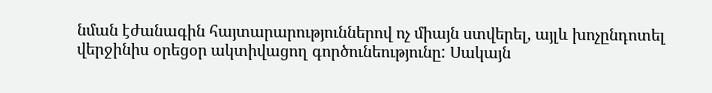նման էժանագին հայտարարություններով ոչ միայն ստվերել, այլև խոչընդոտել վերջինիս օրեցօր ակտիվացող գործունեությունը: Սակայն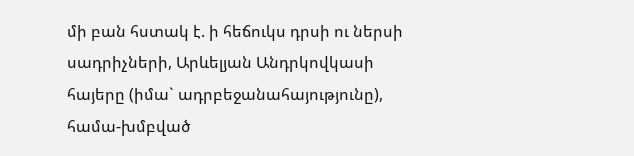մի բան հստակ է. ի հեճուկս դրսի ու ներսի սադրիչների, Արևելյան Անդրկովկասի հայերը (իմա` ադրբեջանահայությունը), համա-խմբված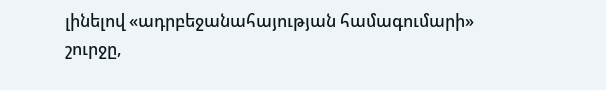լինելով «ադրբեջանահայության համագումարի» շուրջը,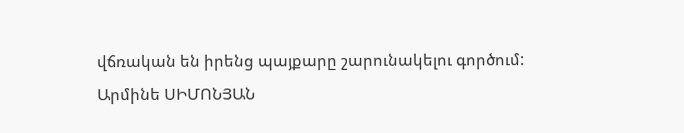վճռական են իրենց պայքարը շարունակելու գործում:
Արմինե ՍԻՄՈՆՅԱՆ